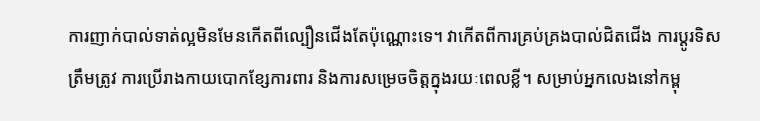ការញាក់បាល់ទាត់ល្អមិនមែនកើតពីល្បឿនជើងតែប៉ុណ្ណោះទេ។ វាកើតពីការគ្រប់គ្រងបាល់ជិតជើង ការប្តូរទិសត្រឹមត្រូវ ការប្រើរាងកាយបោកខ្សែការពារ និងការសម្រេចចិត្តក្នុងរយៈពេលខ្លី។ សម្រាប់អ្នកលេងនៅកម្ពុ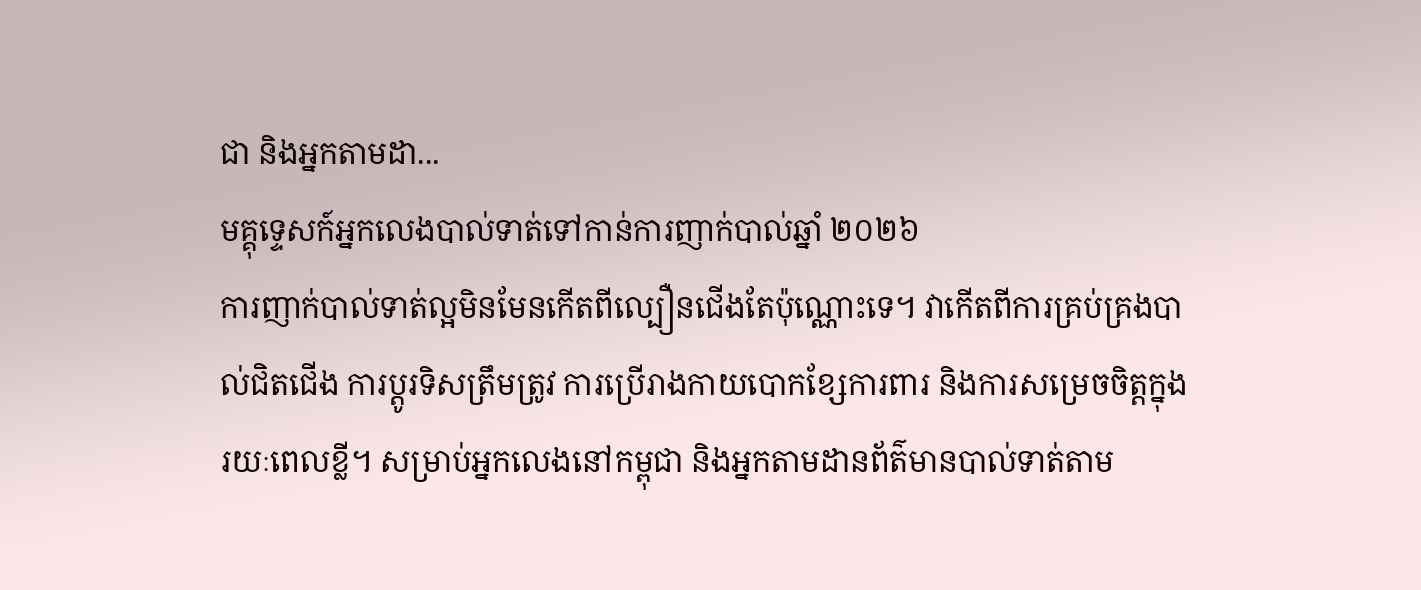ជា និងអ្នកតាមដា...
មគ្គុទ្ទេសក៍អ្នកលេងបាល់ទាត់ទៅកាន់ការញាក់បាល់ឆ្នាំ ២០២៦
ការញាក់បាល់ទាត់ល្អមិនមែនកើតពីល្បឿនជើងតែប៉ុណ្ណោះទេ។ វាកើតពីការគ្រប់គ្រងបាល់ជិតជើង ការប្តូរទិសត្រឹមត្រូវ ការប្រើរាងកាយបោកខ្សែការពារ និងការសម្រេចចិត្តក្នុងរយៈពេលខ្លី។ សម្រាប់អ្នកលេងនៅកម្ពុជា និងអ្នកតាមដានព័ត៌មានបាល់ទាត់តាម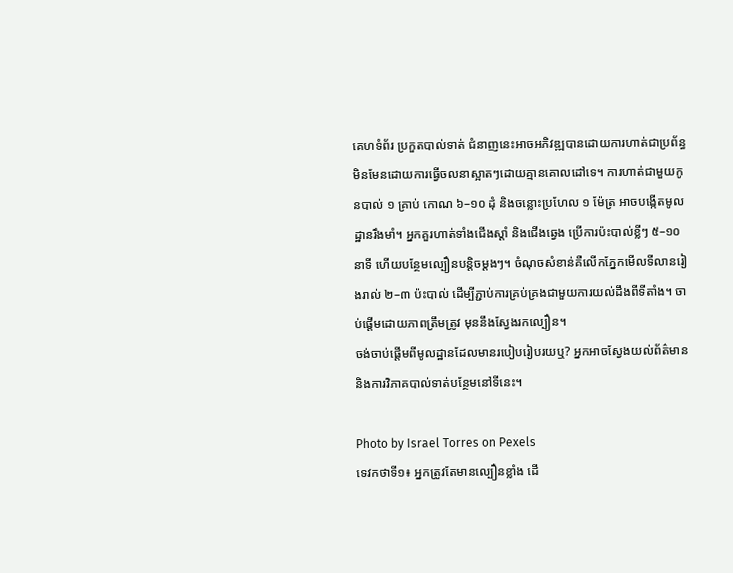គេហទំព័រ ប្រកួតបាល់ទាត់ ជំនាញនេះអាចអភិវឌ្ឍបានដោយការហាត់ជាប្រព័ន្ធ មិនមែនដោយការធ្វើចលនាស្អាតៗដោយគ្មានគោលដៅទេ។ ការហាត់ជាមួយកូនបាល់ ១ គ្រាប់ កោណ ៦–១០ ដុំ និងចន្លោះប្រហែល ១ ម៉ែត្រ អាចបង្កើតមូលដ្ឋានរឹងមាំ។ អ្នកគួរហាត់ទាំងជើងស្តាំ និងជើងឆ្វេង ប្រើការប៉ះបាល់ខ្លីៗ ៥–១០ នាទី ហើយបន្ថែមល្បឿនបន្តិចម្តងៗ។ ចំណុចសំខាន់គឺលើកភ្នែកមើលទីលានរៀងរាល់ ២–៣ ប៉ះបាល់ ដើម្បីភ្ជាប់ការគ្រប់គ្រងជាមួយការយល់ដឹងពីទីតាំង។ ចាប់ផ្តើមដោយភាពត្រឹមត្រូវ មុននឹងស្វែងរកល្បឿន។
ចង់ចាប់ផ្តើមពីមូលដ្ឋានដែលមានរបៀបរៀបរយឬ? អ្នកអាចស្វែងយល់ព័ត៌មាន និងការវិភាគបាល់ទាត់បន្ថែមនៅទីនេះ។

Photo by Israel Torres on Pexels
ទេវកថាទី១៖ អ្នកត្រូវតែមានល្បឿនខ្លាំង ដើ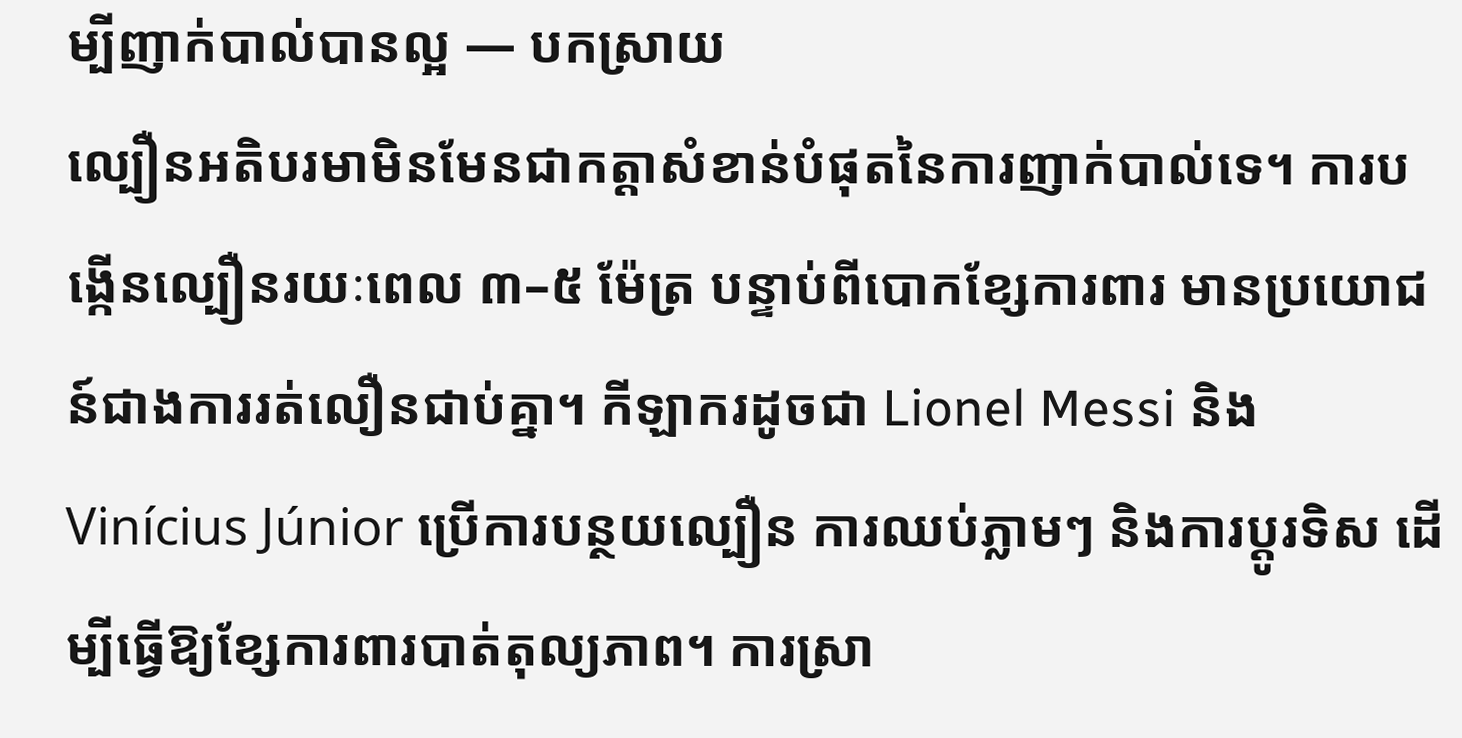ម្បីញាក់បាល់បានល្អ — បកស្រាយ
ល្បឿនអតិបរមាមិនមែនជាកត្តាសំខាន់បំផុតនៃការញាក់បាល់ទេ។ ការបង្កើនល្បឿនរយៈពេល ៣–៥ ម៉ែត្រ បន្ទាប់ពីបោកខ្សែការពារ មានប្រយោជន៍ជាងការរត់លឿនជាប់គ្នា។ កីឡាករដូចជា Lionel Messi និង Vinícius Júnior ប្រើការបន្ថយល្បឿន ការឈប់ភ្លាមៗ និងការប្តូរទិស ដើម្បីធ្វើឱ្យខ្សែការពារបាត់តុល្យភាព។ ការស្រា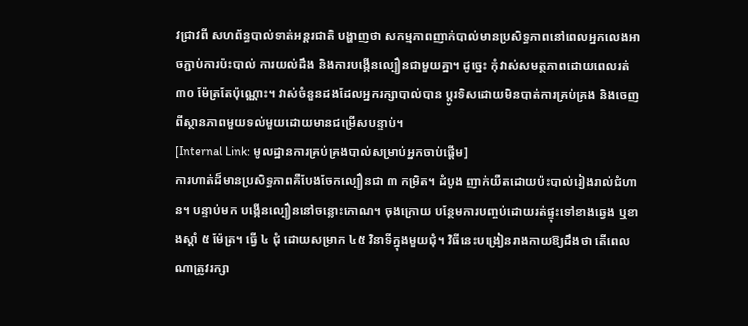វជ្រាវពី សហព័ន្ធបាល់ទាត់អន្តរជាតិ បង្ហាញថា សកម្មភាពញាក់បាល់មានប្រសិទ្ធភាពនៅពេលអ្នកលេងអាចភ្ជាប់ការប៉ះបាល់ ការយល់ដឹង និងការបង្កើនល្បឿនជាមួយគ្នា។ ដូច្នេះ កុំវាស់សមត្ថភាពដោយពេលរត់ ៣០ ម៉ែត្រតែប៉ុណ្ណោះ។ វាស់ចំនួនដងដែលអ្នករក្សាបាល់បាន ប្តូរទិសដោយមិនបាត់ការគ្រប់គ្រង និងចេញពីស្ថានភាពមួយទល់មួយដោយមានជម្រើសបន្ទាប់។
[Internal Link: មូលដ្ឋានការគ្រប់គ្រងបាល់សម្រាប់អ្នកចាប់ផ្តើម]
ការហាត់ដ៏មានប្រសិទ្ធភាពគឺបែងចែកល្បឿនជា ៣ កម្រិត។ ដំបូង ញាក់យឺតដោយប៉ះបាល់រៀងរាល់ជំហាន។ បន្ទាប់មក បង្កើនល្បឿននៅចន្លោះកោណ។ ចុងក្រោយ បន្ថែមការបញ្ចប់ដោយរត់ផ្ទុះទៅខាងឆ្វេង ឬខាងស្តាំ ៥ ម៉ែត្រ។ ធ្វើ ៤ ជុំ ដោយសម្រាក ៤៥ វិនាទីក្នុងមួយជុំ។ វិធីនេះបង្រៀនរាងកាយឱ្យដឹងថា តើពេលណាត្រូវរក្សា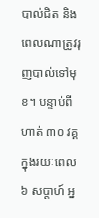បាល់ជិត និងពេលណាត្រូវរុញបាល់ទៅមុខ។ បន្ទាប់ពីហាត់ ៣០ វគ្គក្នុងរយៈពេល ៦ សប្តាហ៍ អ្ន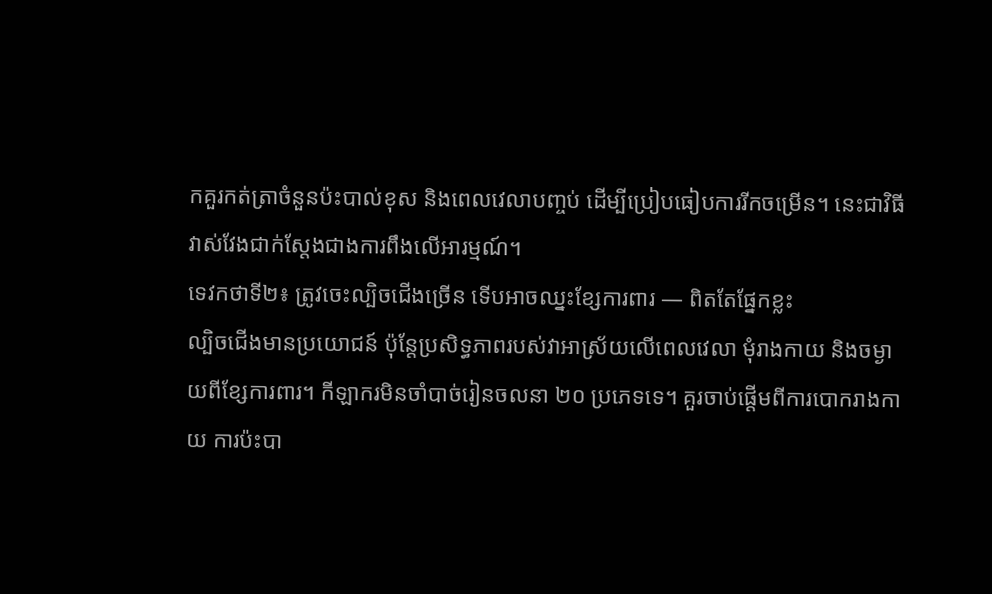កគួរកត់ត្រាចំនួនប៉ះបាល់ខុស និងពេលវេលាបញ្ចប់ ដើម្បីប្រៀបធៀបការរីកចម្រើន។ នេះជាវិធីវាស់វែងជាក់ស្តែងជាងការពឹងលើអារម្មណ៍។
ទេវកថាទី២៖ ត្រូវចេះល្បិចជើងច្រើន ទើបអាចឈ្នះខ្សែការពារ — ពិតតែផ្នែកខ្លះ
ល្បិចជើងមានប្រយោជន៍ ប៉ុន្តែប្រសិទ្ធភាពរបស់វាអាស្រ័យលើពេលវេលា មុំរាងកាយ និងចម្ងាយពីខ្សែការពារ។ កីឡាករមិនចាំបាច់រៀនចលនា ២០ ប្រភេទទេ។ គួរចាប់ផ្តើមពីការបោករាងកាយ ការប៉ះបា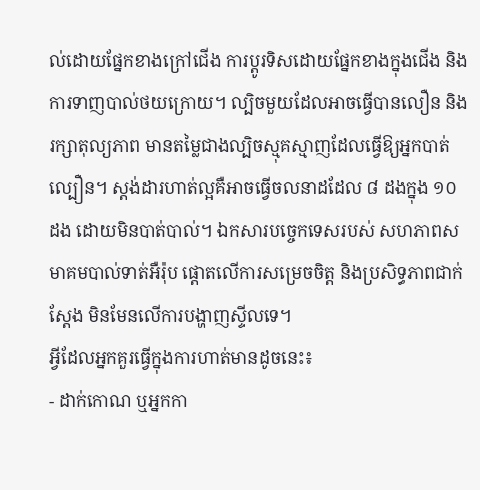ល់ដោយផ្នែកខាងក្រៅជើង ការប្តូរទិសដោយផ្នែកខាងក្នុងជើង និងការទាញបាល់ថយក្រោយ។ ល្បិចមួយដែលអាចធ្វើបានលឿន និងរក្សាតុល្យភាព មានតម្លៃជាងល្បិចស្មុគស្មាញដែលធ្វើឱ្យអ្នកបាត់ល្បឿន។ ស្តង់ដារហាត់ល្អគឺអាចធ្វើចលនាដដែល ៨ ដងក្នុង ១០ ដង ដោយមិនបាត់បាល់។ ឯកសារបច្ចេកទេសរបស់ សហភាពសមាគមបាល់ទាត់អឺរ៉ុប ផ្តោតលើការសម្រេចចិត្ត និងប្រសិទ្ធភាពជាក់ស្តែង មិនមែនលើការបង្ហាញស្ទីលទេ។
អ្វីដែលអ្នកគួរធ្វើក្នុងការហាត់មានដូចនេះ៖
- ដាក់កោណ ឬអ្នកកា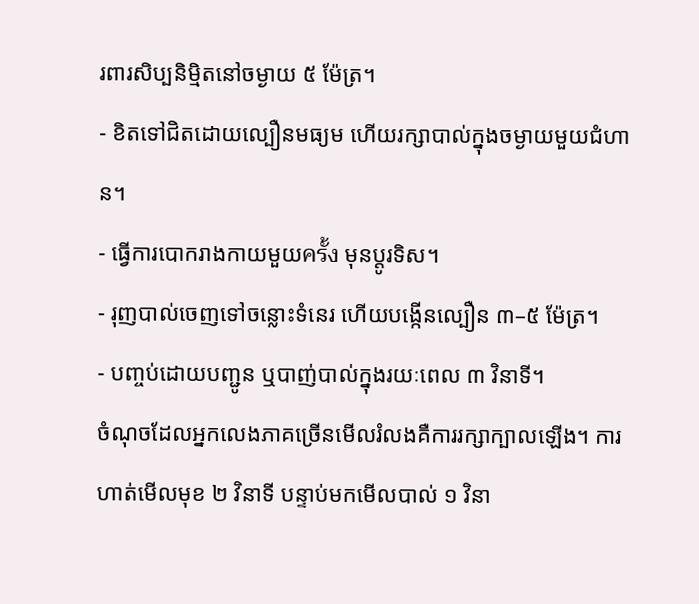រពារសិប្បនិម្មិតនៅចម្ងាយ ៥ ម៉ែត្រ។
- ខិតទៅជិតដោយល្បឿនមធ្យម ហើយរក្សាបាល់ក្នុងចម្ងាយមួយជំហាន។
- ធ្វើការបោករាងកាយមួយครั้ง មុនប្តូរទិស។
- រុញបាល់ចេញទៅចន្លោះទំនេរ ហើយបង្កើនល្បឿន ៣–៥ ម៉ែត្រ។
- បញ្ចប់ដោយបញ្ជូន ឬបាញ់បាល់ក្នុងរយៈពេល ៣ វិនាទី។
ចំណុចដែលអ្នកលេងភាគច្រើនមើលរំលងគឺការរក្សាក្បាលឡើង។ ការហាត់មើលមុខ ២ វិនាទី បន្ទាប់មកមើលបាល់ ១ វិនា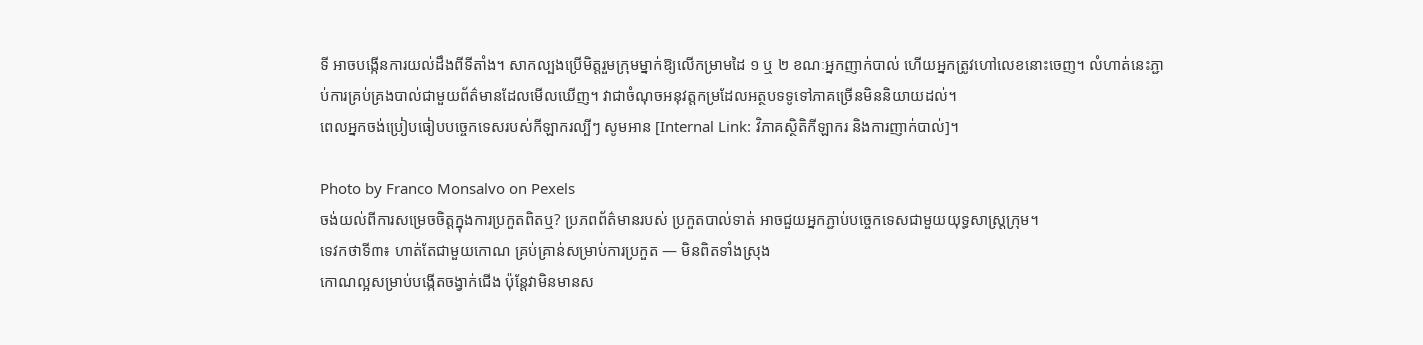ទី អាចបង្កើនការយល់ដឹងពីទីតាំង។ សាកល្បងប្រើមិត្តរួមក្រុមម្នាក់ឱ្យលើកម្រាមដៃ ១ ឬ ២ ខណៈអ្នកញាក់បាល់ ហើយអ្នកត្រូវហៅលេខនោះចេញ។ លំហាត់នេះភ្ជាប់ការគ្រប់គ្រងបាល់ជាមួយព័ត៌មានដែលមើលឃើញ។ វាជាចំណុចអនុវត្តកម្រដែលអត្ថបទទូទៅភាគច្រើនមិននិយាយដល់។
ពេលអ្នកចង់ប្រៀបធៀបបច្ចេកទេសរបស់កីឡាករល្បីៗ សូមអាន [Internal Link: វិភាគស្ថិតិកីឡាករ និងការញាក់បាល់]។

Photo by Franco Monsalvo on Pexels
ចង់យល់ពីការសម្រេចចិត្តក្នុងការប្រកួតពិតឬ? ប្រភពព័ត៌មានរបស់ ប្រកួតបាល់ទាត់ អាចជួយអ្នកភ្ជាប់បច្ចេកទេសជាមួយយុទ្ធសាស្ត្រក្រុម។
ទេវកថាទី៣៖ ហាត់តែជាមួយកោណ គ្រប់គ្រាន់សម្រាប់ការប្រកួត — មិនពិតទាំងស្រុង
កោណល្អសម្រាប់បង្កើតចង្វាក់ជើង ប៉ុន្តែវាមិនមានស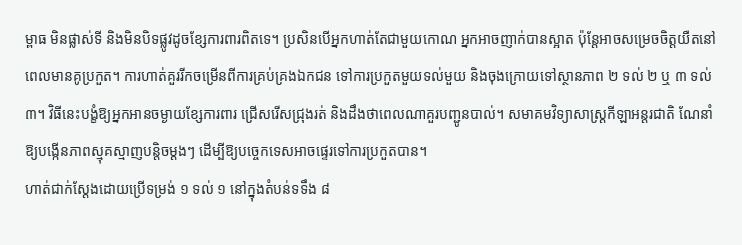ម្ពាធ មិនផ្លាស់ទី និងមិនបិទផ្លូវដូចខ្សែការពារពិតទេ។ ប្រសិនបើអ្នកហាត់តែជាមួយកោណ អ្នកអាចញាក់បានស្អាត ប៉ុន្តែអាចសម្រេចចិត្តយឺតនៅពេលមានគូប្រកួត។ ការហាត់គួររីកចម្រើនពីការគ្រប់គ្រងឯកជន ទៅការប្រកួតមួយទល់មួយ និងចុងក្រោយទៅស្ថានភាព ២ ទល់ ២ ឬ ៣ ទល់ ៣។ វិធីនេះបង្ខំឱ្យអ្នកអានចម្ងាយខ្សែការពារ ជ្រើសរើសជ្រុងរត់ និងដឹងថាពេលណាគួរបញ្ជូនបាល់។ សមាគមវិទ្យាសាស្ត្រកីឡាអន្តរជាតិ ណែនាំឱ្យបង្កើនភាពស្មុគស្មាញបន្តិចម្តងៗ ដើម្បីឱ្យបច្ចេកទេសអាចផ្ទេរទៅការប្រកួតបាន។
ហាត់ជាក់ស្តែងដោយប្រើទម្រង់ ១ ទល់ ១ នៅក្នុងតំបន់ទទឹង ៨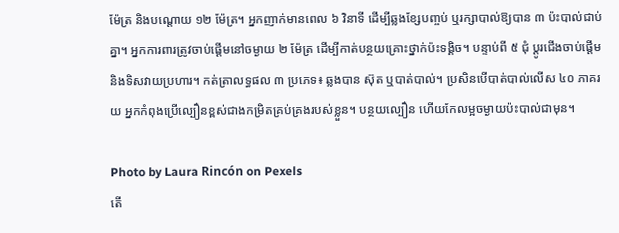ម៉ែត្រ និងបណ្តោយ ១២ ម៉ែត្រ។ អ្នកញាក់មានពេល ៦ វិនាទី ដើម្បីឆ្លងខ្សែបញ្ចប់ ឬរក្សាបាល់ឱ្យបាន ៣ ប៉ះបាល់ជាប់គ្នា។ អ្នកការពារត្រូវចាប់ផ្តើមនៅចម្ងាយ ២ ម៉ែត្រ ដើម្បីកាត់បន្ថយគ្រោះថ្នាក់ប៉ះទង្គិច។ បន្ទាប់ពី ៥ ជុំ ប្តូរជើងចាប់ផ្តើម និងទិសវាយប្រហារ។ កត់ត្រាលទ្ធផល ៣ ប្រភេទ៖ ឆ្លងបាន ស៊ុត ឬបាត់បាល់។ ប្រសិនបើបាត់បាល់លើស ៤០ ភាគរយ អ្នកកំពុងប្រើល្បឿនខ្ពស់ជាងកម្រិតគ្រប់គ្រងរបស់ខ្លួន។ បន្ថយល្បឿន ហើយកែលម្អចម្ងាយប៉ះបាល់ជាមុន។

Photo by Laura Rincón on Pexels
តើ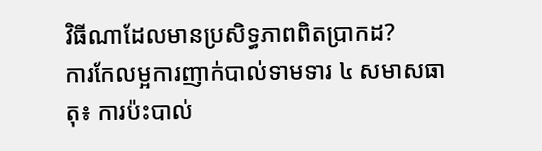វិធីណាដែលមានប្រសិទ្ធភាពពិតប្រាកដ?
ការកែលម្អការញាក់បាល់ទាមទារ ៤ សមាសធាតុ៖ ការប៉ះបាល់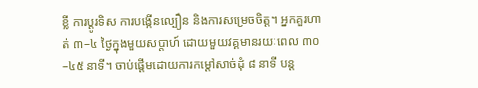ខ្លី ការប្តូរទិស ការបង្កើនល្បឿន និងការសម្រេចចិត្ត។ អ្នកគួរហាត់ ៣–៤ ថ្ងៃក្នុងមួយសប្តាហ៍ ដោយមួយវគ្គមានរយៈពេល ៣០–៤៥ នាទី។ ចាប់ផ្តើមដោយការកម្តៅសាច់ដុំ ៨ នាទី បន្ត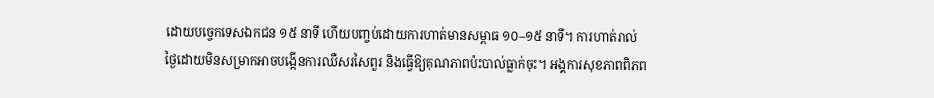ដោយបច្ចេកទេសឯកជន ១៥ នាទី ហើយបញ្ចប់ដោយការហាត់មានសម្ពាធ ១០–១៥ នាទី។ ការហាត់រាល់ថ្ងៃដោយមិនសម្រាកអាចបង្កើនការឈឺសរសៃពួរ និងធ្វើឱ្យគុណភាពប៉ះបាល់ធ្លាក់ចុះ។ អង្គការសុខភាពពិភព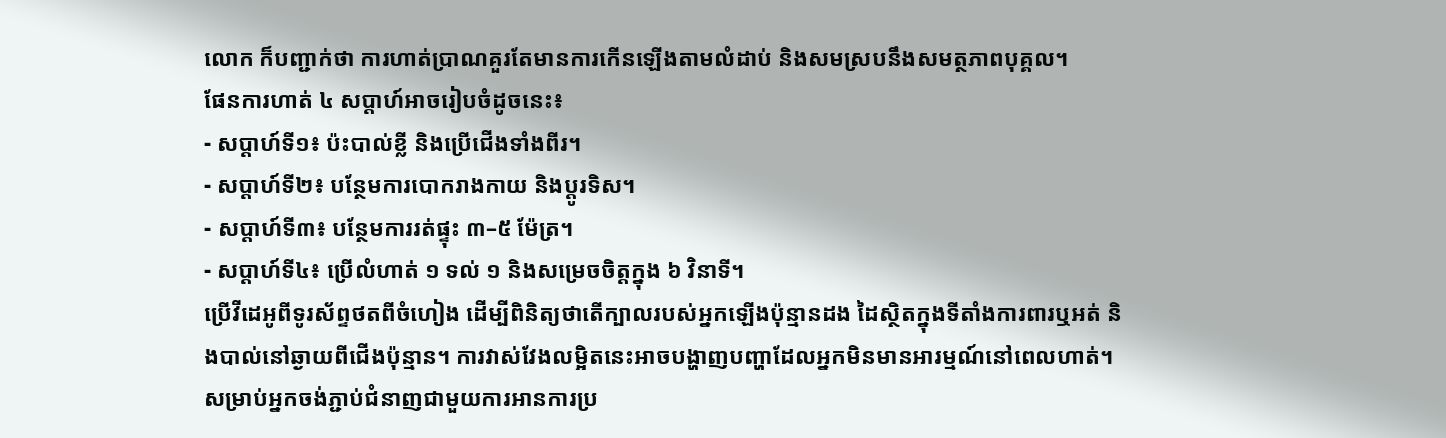លោក ក៏បញ្ជាក់ថា ការហាត់ប្រាណគួរតែមានការកើនឡើងតាមលំដាប់ និងសមស្របនឹងសមត្ថភាពបុគ្គល។
ផែនការហាត់ ៤ សប្តាហ៍អាចរៀបចំដូចនេះ៖
- សប្តាហ៍ទី១៖ ប៉ះបាល់ខ្លី និងប្រើជើងទាំងពីរ។
- សប្តាហ៍ទី២៖ បន្ថែមការបោករាងកាយ និងប្តូរទិស។
- សប្តាហ៍ទី៣៖ បន្ថែមការរត់ផ្ទុះ ៣–៥ ម៉ែត្រ។
- សប្តាហ៍ទី៤៖ ប្រើលំហាត់ ១ ទល់ ១ និងសម្រេចចិត្តក្នុង ៦ វិនាទី។
ប្រើវីដេអូពីទូរស័ព្ទថតពីចំហៀង ដើម្បីពិនិត្យថាតើក្បាលរបស់អ្នកឡើងប៉ុន្មានដង ដៃស្ថិតក្នុងទីតាំងការពារឬអត់ និងបាល់នៅឆ្ងាយពីជើងប៉ុន្មាន។ ការវាស់វែងលម្អិតនេះអាចបង្ហាញបញ្ហាដែលអ្នកមិនមានអារម្មណ៍នៅពេលហាត់។ សម្រាប់អ្នកចង់ភ្ជាប់ជំនាញជាមួយការអានការប្រ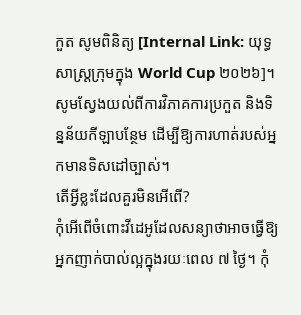កួត សូមពិនិត្យ [Internal Link: យុទ្ធសាស្ត្រក្រុមក្នុង World Cup ២០២៦]។
សូមស្វែងយល់ពីការវិភាគការប្រកួត និងទិន្នន័យកីឡាបន្ថែម ដើម្បីឱ្យការហាត់របស់អ្នកមានទិសដៅច្បាស់។
តើអ្វីខ្លះដែលគួរមិនអើពើ?
កុំអើពើចំពោះវីដេអូដែលសន្យាថាអាចធ្វើឱ្យអ្នកញាក់បាល់ល្អក្នុងរយៈពេល ៧ ថ្ងៃ។ កុំ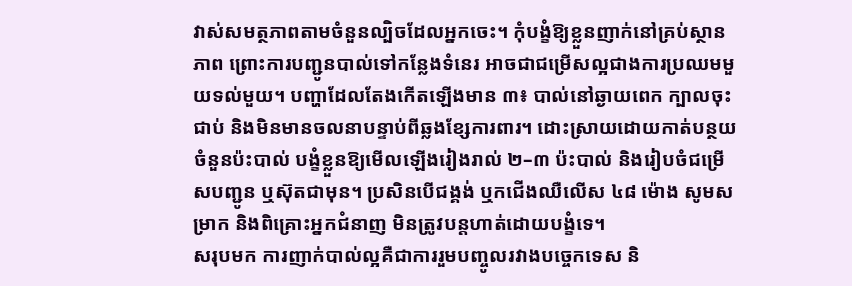វាស់សមត្ថភាពតាមចំនួនល្បិចដែលអ្នកចេះ។ កុំបង្ខំឱ្យខ្លួនញាក់នៅគ្រប់ស្ថានភាព ព្រោះការបញ្ជូនបាល់ទៅកន្លែងទំនេរ អាចជាជម្រើសល្អជាងការប្រឈមមួយទល់មួយ។ បញ្ហាដែលតែងកើតឡើងមាន ៣៖ បាល់នៅឆ្ងាយពេក ក្បាលចុះជាប់ និងមិនមានចលនាបន្ទាប់ពីឆ្លងខ្សែការពារ។ ដោះស្រាយដោយកាត់បន្ថយចំនួនប៉ះបាល់ បង្ខំខ្លួនឱ្យមើលឡើងរៀងរាល់ ២–៣ ប៉ះបាល់ និងរៀបចំជម្រើសបញ្ជូន ឬស៊ុតជាមុន។ ប្រសិនបើជង្គង់ ឬកជើងឈឺលើស ៤៨ ម៉ោង សូមសម្រាក និងពិគ្រោះអ្នកជំនាញ មិនត្រូវបន្តហាត់ដោយបង្ខំទេ។
សរុបមក ការញាក់បាល់ល្អគឺជាការរួមបញ្ចូលរវាងបច្ចេកទេស និ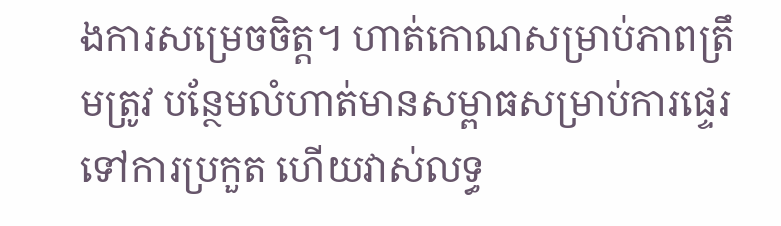ងការសម្រេចចិត្ត។ ហាត់កោណសម្រាប់ភាពត្រឹមត្រូវ បន្ថែមលំហាត់មានសម្ពាធសម្រាប់ការផ្ទេរទៅការប្រកួត ហើយវាស់លទ្ធ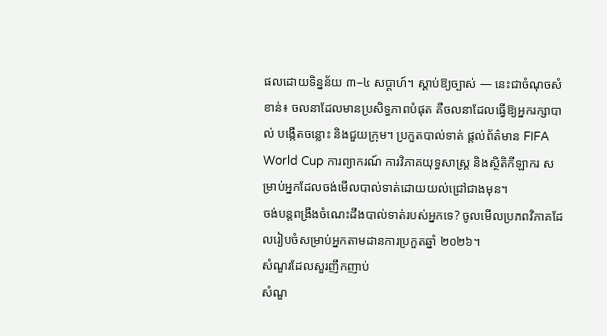ផលដោយទិន្នន័យ ៣–៤ សប្តាហ៍។ ស្តាប់ឱ្យច្បាស់ — នេះជាចំណុចសំខាន់៖ ចលនាដែលមានប្រសិទ្ធភាពបំផុត គឺចលនាដែលធ្វើឱ្យអ្នករក្សាបាល់ បង្កើតចន្លោះ និងជួយក្រុម។ ប្រកួតបាល់ទាត់ ផ្តល់ព័ត៌មាន FIFA World Cup ការព្យាករណ៍ ការវិភាគយុទ្ធសាស្ត្រ និងស្ថិតិកីឡាករ សម្រាប់អ្នកដែលចង់មើលបាល់ទាត់ដោយយល់ជ្រៅជាងមុន។
ចង់បន្តពង្រឹងចំណេះដឹងបាល់ទាត់របស់អ្នកទេ? ចូលមើលប្រភពវិភាគដែលរៀបចំសម្រាប់អ្នកតាមដានការប្រកួតឆ្នាំ ២០២៦។
សំណួរដែលសួរញឹកញាប់
សំណួ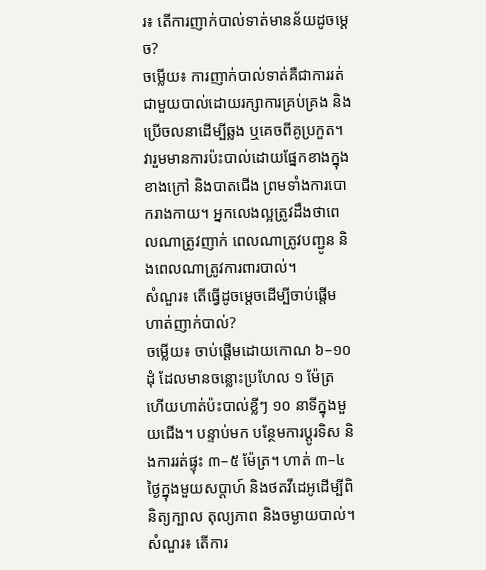រ៖ តើការញាក់បាល់ទាត់មានន័យដូចម្តេច?
ចម្លើយ៖ ការញាក់បាល់ទាត់គឺជាការរត់ជាមួយបាល់ដោយរក្សាការគ្រប់គ្រង និងប្រើចលនាដើម្បីឆ្លង ឬគេចពីគូប្រកួត។ វារួមមានការប៉ះបាល់ដោយផ្នែកខាងក្នុង ខាងក្រៅ និងបាតជើង ព្រមទាំងការបោករាងកាយ។ អ្នកលេងល្អត្រូវដឹងថាពេលណាត្រូវញាក់ ពេលណាត្រូវបញ្ជូន និងពេលណាត្រូវការពារបាល់។
សំណួរ៖ តើធ្វើដូចម្តេចដើម្បីចាប់ផ្តើមហាត់ញាក់បាល់?
ចម្លើយ៖ ចាប់ផ្តើមដោយកោណ ៦–១០ ដុំ ដែលមានចន្លោះប្រហែល ១ ម៉ែត្រ ហើយហាត់ប៉ះបាល់ខ្លីៗ ១០ នាទីក្នុងមួយជើង។ បន្ទាប់មក បន្ថែមការប្តូរទិស និងការរត់ផ្ទុះ ៣–៥ ម៉ែត្រ។ ហាត់ ៣–៤ ថ្ងៃក្នុងមួយសប្តាហ៍ និងថតវីដេអូដើម្បីពិនិត្យក្បាល តុល្យភាព និងចម្ងាយបាល់។
សំណួរ៖ តើការ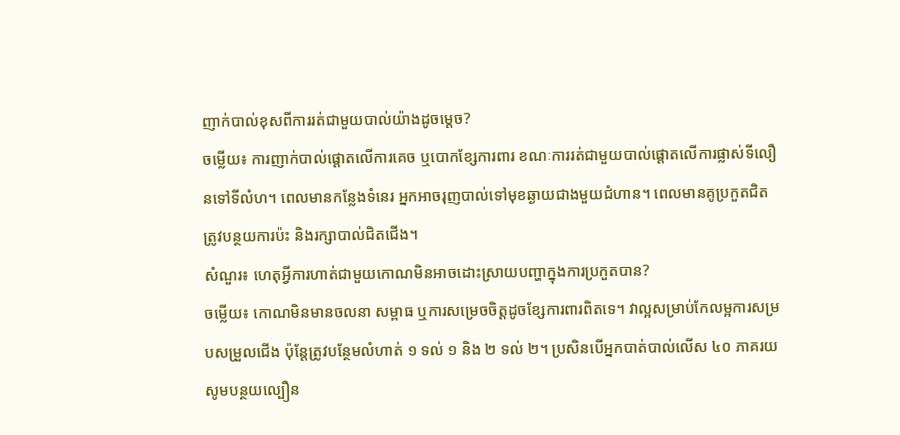ញាក់បាល់ខុសពីការរត់ជាមួយបាល់យ៉ាងដូចម្តេច?
ចម្លើយ៖ ការញាក់បាល់ផ្តោតលើការគេច ឬបោកខ្សែការពារ ខណៈការរត់ជាមួយបាល់ផ្តោតលើការផ្លាស់ទីលឿនទៅទីលំហ។ ពេលមានកន្លែងទំនេរ អ្នកអាចរុញបាល់ទៅមុខឆ្ងាយជាងមួយជំហាន។ ពេលមានគូប្រកួតជិត ត្រូវបន្ថយការប៉ះ និងរក្សាបាល់ជិតជើង។
សំណួរ៖ ហេតុអ្វីការហាត់ជាមួយកោណមិនអាចដោះស្រាយបញ្ហាក្នុងការប្រកួតបាន?
ចម្លើយ៖ កោណមិនមានចលនា សម្ពាធ ឬការសម្រេចចិត្តដូចខ្សែការពារពិតទេ។ វាល្អសម្រាប់កែលម្អការសម្របសម្រួលជើង ប៉ុន្តែត្រូវបន្ថែមលំហាត់ ១ ទល់ ១ និង ២ ទល់ ២។ ប្រសិនបើអ្នកបាត់បាល់លើស ៤០ ភាគរយ សូមបន្ថយល្បឿន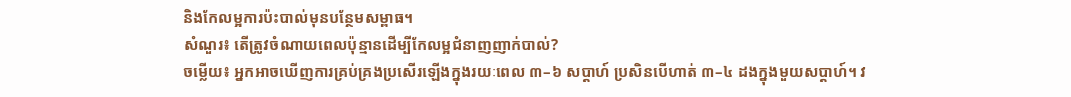និងកែលម្អការប៉ះបាល់មុនបន្ថែមសម្ពាធ។
សំណួរ៖ តើត្រូវចំណាយពេលប៉ុន្មានដើម្បីកែលម្អជំនាញញាក់បាល់?
ចម្លើយ៖ អ្នកអាចឃើញការគ្រប់គ្រងប្រសើរឡើងក្នុងរយៈពេល ៣–៦ សប្តាហ៍ ប្រសិនបើហាត់ ៣–៤ ដងក្នុងមួយសប្តាហ៍។ វ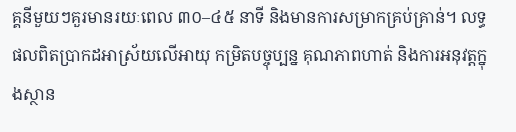គ្គនីមួយៗគួរមានរយៈពេល ៣០–៤៥ នាទី និងមានការសម្រាកគ្រប់គ្រាន់។ លទ្ធផលពិតប្រាកដអាស្រ័យលើអាយុ កម្រិតបច្ចុប្បន្ន គុណភាពហាត់ និងការអនុវត្តក្នុងស្ថាន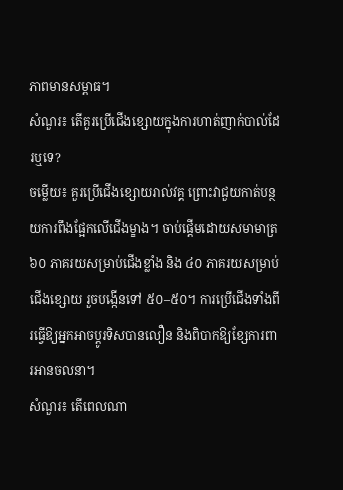ភាពមានសម្ពាធ។
សំណួរ៖ តើគួរប្រើជើងខ្សោយក្នុងការហាត់ញាក់បាល់ដែរឬទេ?
ចម្លើយ៖ គួរប្រើជើងខ្សោយរាល់វគ្គ ព្រោះវាជួយកាត់បន្ថយការពឹងផ្អែកលើជើងម្ខាង។ ចាប់ផ្តើមដោយសមាមាត្រ ៦០ ភាគរយសម្រាប់ជើងខ្លាំង និង ៤០ ភាគរយសម្រាប់ជើងខ្សោយ រួចបង្កើនទៅ ៥០–៥០។ ការប្រើជើងទាំងពីរធ្វើឱ្យអ្នកអាចប្តូរទិសបានលឿន និងពិបាកឱ្យខ្សែការពារអានចលនា។
សំណួរ៖ តើពេលណា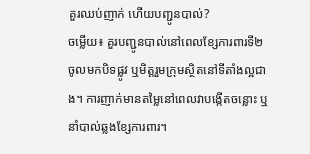គួរឈប់ញាក់ ហើយបញ្ជូនបាល់?
ចម្លើយ៖ គួរបញ្ជូនបាល់នៅពេលខ្សែការពារទី២ចូលមកបិទផ្លូវ ឬមិត្តរួមក្រុមស្ថិតនៅទីតាំងល្អជាង។ ការញាក់មានតម្លៃនៅពេលវាបង្កើតចន្លោះ ឬនាំបាល់ឆ្លងខ្សែការពារ។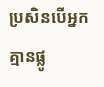ប្រសិនបើអ្នកគ្មានផ្លូ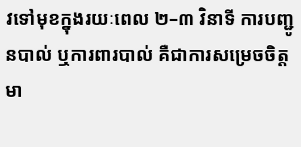វទៅមុខក្នុងរយៈពេល ២–៣ វិនាទី ការបញ្ជូនបាល់ ឬការពារបាល់ គឺជាការសម្រេចចិត្តមា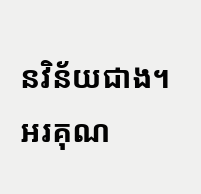នវិន័យជាង។
អរគុណ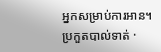អ្នកសម្រាប់ការអាន។
ប្រកួតបាល់ទាត់ ·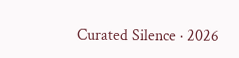Curated Silence · 2026